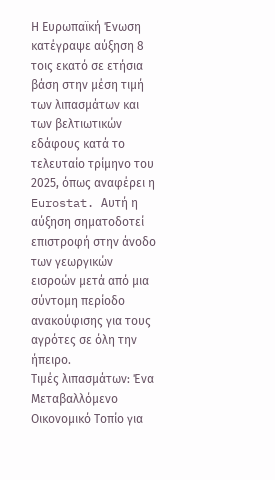Η Ευρωπαϊκή Ένωση κατέγραψε αύξηση 8 τοις εκατό σε ετήσια βάση στην μέση τιμή των λιπασμάτων και των βελτιωτικών εδάφους κατά το τελευταίο τρίμηνο του 2025, όπως αναφέρει η Eurostat. Αυτή η αύξηση σηματοδοτεί επιστροφή στην άνοδο των γεωργικών εισροών μετά από μια σύντομη περίοδο ανακούφισης για τους αγρότες σε όλη την ήπειρο.
Τιμές λιπασμάτων: Ένα Μεταβαλλόμενο Οικονομικό Τοπίο για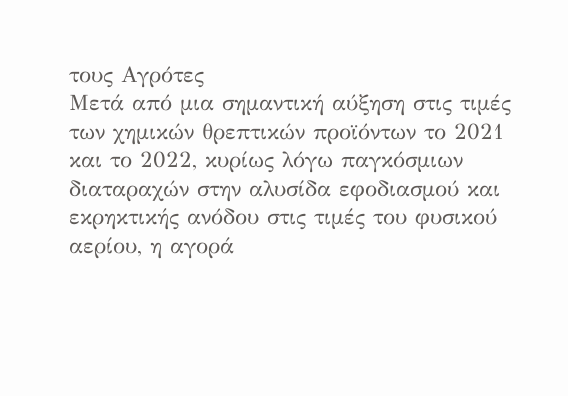τους Αγρότες
Μετά από μια σημαντική αύξηση στις τιμές των χημικών θρεπτικών προϊόντων το 2021 και το 2022, κυρίως λόγω παγκόσμιων διαταραχών στην αλυσίδα εφοδιασμού και εκρηκτικής ανόδου στις τιμές του φυσικού αερίου, η αγορά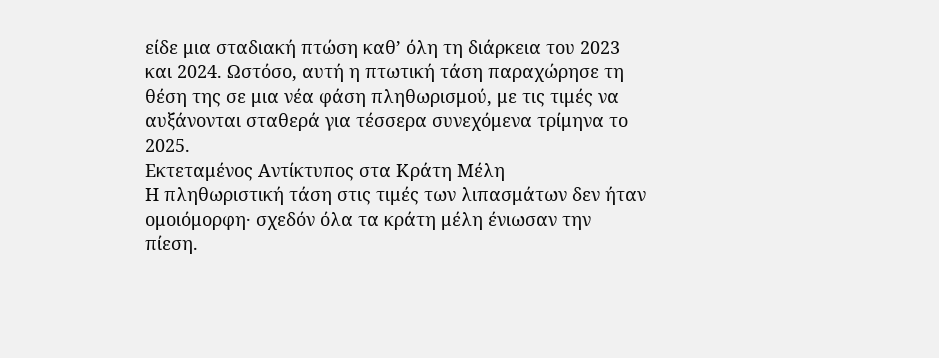είδε μια σταδιακή πτώση καθ’ όλη τη διάρκεια του 2023 και 2024. Ωστόσο, αυτή η πτωτική τάση παραχώρησε τη θέση της σε μια νέα φάση πληθωρισμού, με τις τιμές να αυξάνονται σταθερά για τέσσερα συνεχόμενα τρίμηνα το 2025.
Εκτεταμένος Αντίκτυπος στα Κράτη Μέλη
Η πληθωριστική τάση στις τιμές των λιπασμάτων δεν ήταν ομοιόμορφη· σχεδόν όλα τα κράτη μέλη ένιωσαν την πίεση.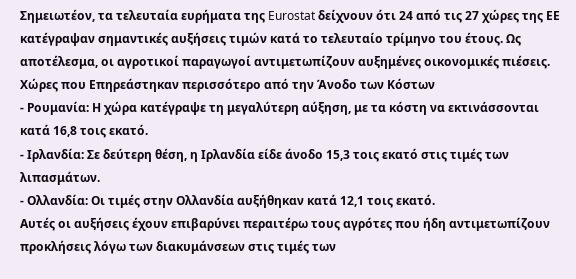Σημειωτέον, τα τελευταία ευρήματα της Eurostat δείχνουν ότι 24 από τις 27 χώρες της ΕΕ κατέγραψαν σημαντικές αυξήσεις τιμών κατά το τελευταίο τρίμηνο του έτους. Ως αποτέλεσμα, οι αγροτικοί παραγωγοί αντιμετωπίζουν αυξημένες οικονομικές πιέσεις.
Χώρες που Επηρεάστηκαν περισσότερο από την Άνοδο των Κόστων
- Ρουμανία: Η χώρα κατέγραψε τη μεγαλύτερη αύξηση, με τα κόστη να εκτινάσσονται κατά 16,8 τοις εκατό.
- Ιρλανδία: Σε δεύτερη θέση, η Ιρλανδία είδε άνοδο 15,3 τοις εκατό στις τιμές των λιπασμάτων.
- Ολλανδία: Οι τιμές στην Ολλανδία αυξήθηκαν κατά 12,1 τοις εκατό.
Αυτές οι αυξήσεις έχουν επιβαρύνει περαιτέρω τους αγρότες που ήδη αντιμετωπίζουν προκλήσεις λόγω των διακυμάνσεων στις τιμές των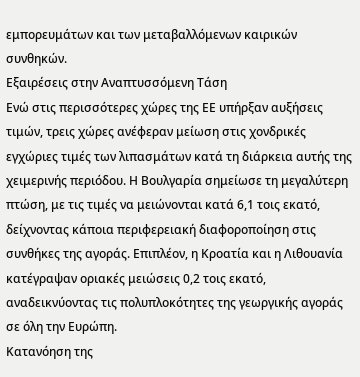εμπορευμάτων και των μεταβαλλόμενων καιρικών συνθηκών.
Εξαιρέσεις στην Αναπτυσσόμενη Τάση
Ενώ στις περισσότερες χώρες της ΕΕ υπήρξαν αυξήσεις τιμών, τρεις χώρες ανέφεραν μείωση στις χονδρικές εγχώριες τιμές των λιπασμάτων κατά τη διάρκεια αυτής της χειμερινής περιόδου. Η Βουλγαρία σημείωσε τη μεγαλύτερη πτώση, με τις τιμές να μειώνονται κατά 6,1 τοις εκατό, δείχνοντας κάποια περιφερειακή διαφοροποίηση στις συνθήκες της αγοράς. Επιπλέον, η Κροατία και η Λιθουανία κατέγραψαν οριακές μειώσεις 0,2 τοις εκατό, αναδεικνύοντας τις πολυπλοκότητες της γεωργικής αγοράς σε όλη την Ευρώπη.
Κατανόηση της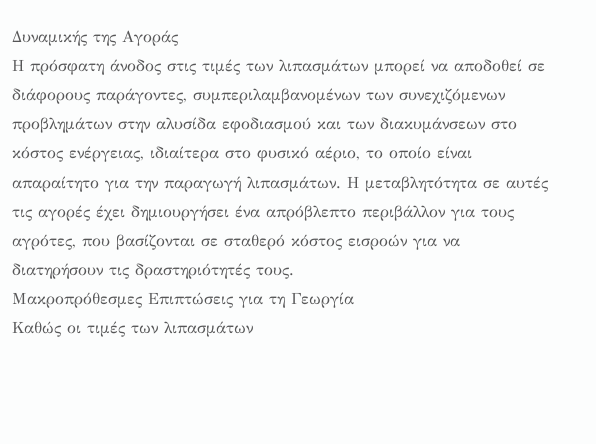Δυναμικής της Αγοράς
Η πρόσφατη άνοδος στις τιμές των λιπασμάτων μπορεί να αποδοθεί σε διάφορους παράγοντες, συμπεριλαμβανομένων των συνεχιζόμενων προβλημάτων στην αλυσίδα εφοδιασμού και των διακυμάνσεων στο κόστος ενέργειας, ιδιαίτερα στο φυσικό αέριο, το οποίο είναι απαραίτητο για την παραγωγή λιπασμάτων. Η μεταβλητότητα σε αυτές τις αγορές έχει δημιουργήσει ένα απρόβλεπτο περιβάλλον για τους αγρότες, που βασίζονται σε σταθερό κόστος εισροών για να διατηρήσουν τις δραστηριότητές τους.
Μακροπρόθεσμες Επιπτώσεις για τη Γεωργία
Καθώς οι τιμές των λιπασμάτων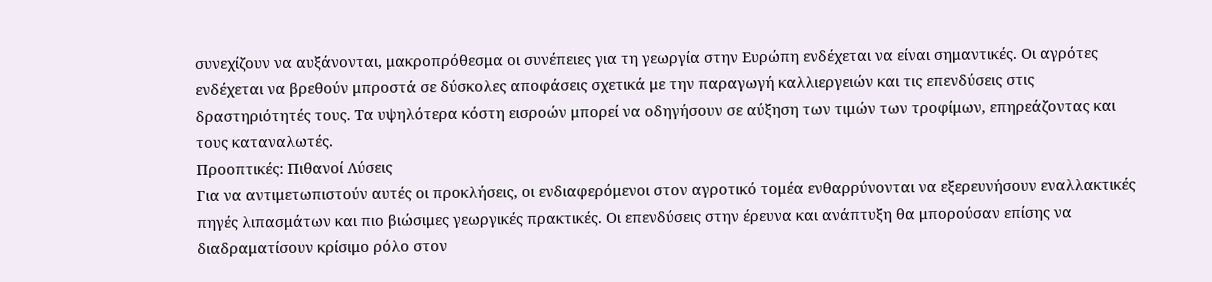συνεχίζουν να αυξάνονται, μακροπρόθεσμα οι συνέπειες για τη γεωργία στην Ευρώπη ενδέχεται να είναι σημαντικές. Οι αγρότες ενδέχεται να βρεθούν μπροστά σε δύσκολες αποφάσεις σχετικά με την παραγωγή καλλιεργειών και τις επενδύσεις στις δραστηριότητές τους. Τα υψηλότερα κόστη εισροών μπορεί να οδηγήσουν σε αύξηση των τιμών των τροφίμων, επηρεάζοντας και τους καταναλωτές.
Προοπτικές: Πιθανοί Λύσεις
Για να αντιμετωπιστούν αυτές οι προκλήσεις, οι ενδιαφερόμενοι στον αγροτικό τομέα ενθαρρύνονται να εξερευνήσουν εναλλακτικές πηγές λιπασμάτων και πιο βιώσιμες γεωργικές πρακτικές. Οι επενδύσεις στην έρευνα και ανάπτυξη θα μπορούσαν επίσης να διαδραματίσουν κρίσιμο ρόλο στον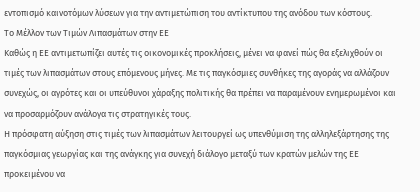εντοπισμό καινοτόμων λύσεων για την αντιμετώπιση του αντίκτυπου της ανόδου των κόστους.
Το Μέλλον των Τιμών Λιπασμάτων στην ΕΕ
Καθώς η ΕΕ αντιμετωπίζει αυτές τις οικονομικές προκλήσεις, μένει να φανεί πώς θα εξελιχθούν οι τιμές των λιπασμάτων στους επόμενους μήνες. Με τις παγκόσμιες συνθήκες της αγοράς να αλλάζουν συνεχώς, οι αγρότες και οι υπεύθυνοι χάραξης πολιτικής θα πρέπει να παραμένουν ενημερωμένοι και να προσαρμόζουν ανάλογα τις στρατηγικές τους.
Η πρόσφατη αύξηση στις τιμές των λιπασμάτων λειτουργεί ως υπενθύμιση της αλληλεξάρτησης της παγκόσμιας γεωργίας και της ανάγκης για συνεχή διάλογο μεταξύ των κρατών μελών της ΕΕ προκειμένου να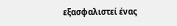εξασφαλιστεί ένας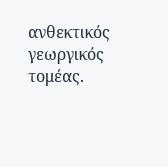ανθεκτικός γεωργικός τομέας.